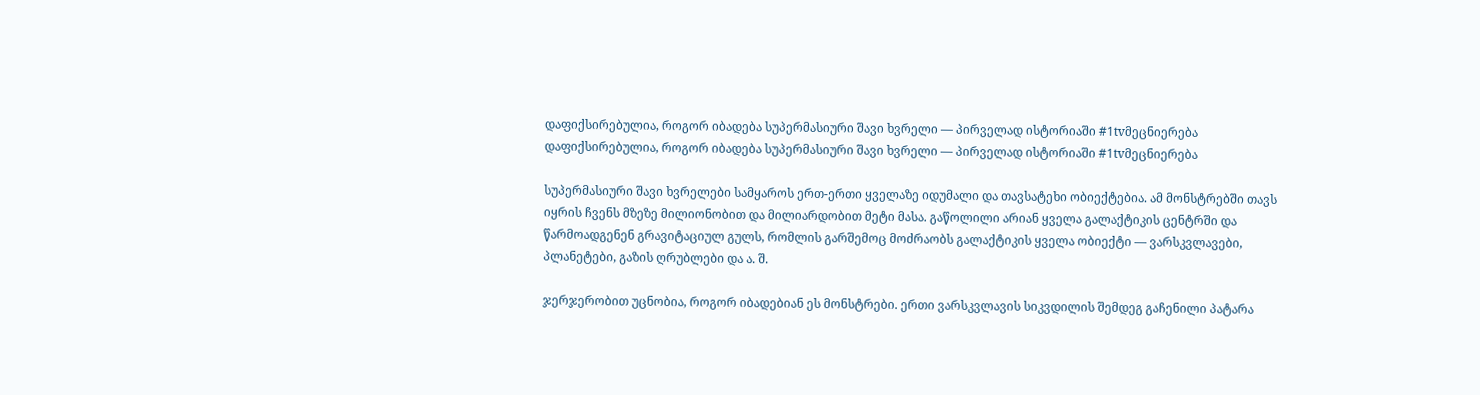დაფიქსირებულია, როგორ იბადება სუპერმასიური შავი ხვრელი — პირველად ისტორიაში #1tvმეცნიერება
დაფიქსირებულია, როგორ იბადება სუპერმასიური შავი ხვრელი — პირველად ისტორიაში #1tvმეცნიერება

სუპერმასიური შავი ხვრელები სამყაროს ერთ-ერთი ყველაზე იდუმალი და თავსატეხი ობიექტებია. ამ მონსტრებში თავს იყრის ჩვენს მზეზე მილიონობით და მილიარდობით მეტი მასა. გაწოლილი არიან ყველა გალაქტიკის ცენტრში და წარმოადგენენ გრავიტაციულ გულს, რომლის გარშემოც მოძრაობს გალაქტიკის ყველა ობიექტი — ვარსკვლავები, პლანეტები, გაზის ღრუბლები და ა. შ.

ჯერჯერობით უცნობია, როგორ იბადებიან ეს მონსტრები. ერთი ვარსკვლავის სიკვდილის შემდეგ გაჩენილი პატარა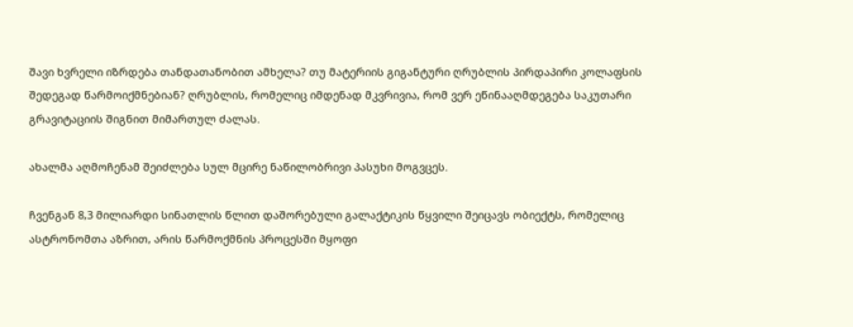შავი ხვრელი იზრდება თანდათანობით ამხელა? თუ მატერიის გიგანტური ღრუბლის პირდაპირი კოლაფსის შედეგად წარმოიქმნებიან? ღრუბლის, რომელიც იმდენად მკვრივია, რომ ვერ ეწინააღმდეგება საკუთარი გრავიტაციის შიგნით მიმართულ ძალას.

ახალმა აღმოჩენამ შეიძლება სულ მცირე ნაწილობრივი პასუხი მოგვცეს.

ჩვენგან 8,3 მილიარდი სინათლის წლით დაშორებული გალაქტიკის წყვილი შეიცავს ობიექტს, რომელიც ასტრონომთა აზრით, არის წარმოქმნის პროცესში მყოფი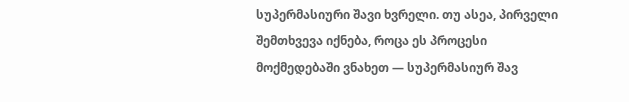სუპერმასიური შავი ხვრელი. თუ ასეა, პირველი შემთხვევა იქნება, როცა ეს პროცესი მოქმედებაში ვნახეთ — სუპერმასიურ შავ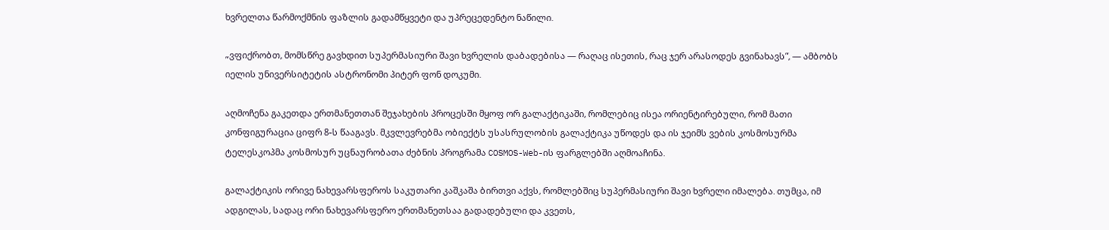ხვრელთა წარმოქმნის ფაზლის გადამწყვეტი და უპრეცედენტო ნაწილი.

„ვფიქრობთ, მომსწრე გავხდით სუპერმასიური შავი ხვრელის დაბადებისა — რაღაც ისეთის, რაც ჯერ არასოდეს გვინახავს“, — ამბობს იელის უნივერსიტეტის ასტრონომი პიტერ ფონ დოკუმი.

აღმოჩენა გაკეთდა ერთმანეთთან შეჯახების პროცესში მყოფ ორ გალაქტიკაში, რომლებიც ისეა ორიენტირებული, რომ მათი კონფიგურაცია ციფრ 8-ს წააგავს. მკვლევრებმა ობიექტს უსასრულობის გალაქტიკა უწოდეს და ის ჯეიმს ვების კოსმოსურმა ტელესკოპმა კოსმოსურ უცნაურობათა ძებნის პროგრამა COSMOS-Web-ის ფარგლებში აღმოაჩინა.

გალაქტიკის ორივე ნახევარსფეროს საკუთარი კაშკაშა ბირთვი აქვს, რომლებშიც სუპერმასიური შავი ხვრელი იმალება. თუმცა, იმ ადგილას, სადაც ორი ნახევარსფერო ერთმანეთსაა გადადებული და კვეთს,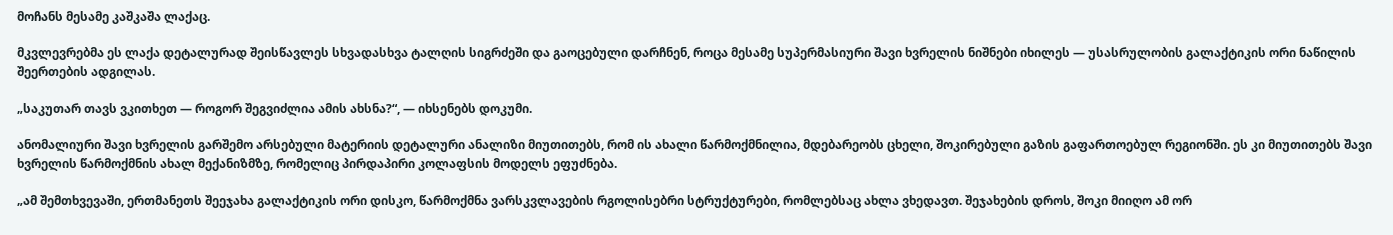მოჩანს მესამე კაშკაშა ლაქაც.

მკვლევრებმა ეს ლაქა დეტალურად შეისწავლეს სხვადასხვა ტალღის სიგრძეში და გაოცებული დარჩნენ, როცა მესამე სუპერმასიური შავი ხვრელის ნიშნები იხილეს — უსასრულობის გალაქტიკის ორი ნაწილის შეერთების ადგილას.

„საკუთარ თავს ვკითხეთ — როგორ შეგვიძლია ამის ახსნა?“, — იხსენებს დოკუმი.

ანომალიური შავი ხვრელის გარშემო არსებული მატერიის დეტალური ანალიზი მიუთითებს, რომ ის ახალი წარმოქმნილია, მდებარეობს ცხელი, შოკირებული გაზის გაფართოებულ რეგიონში. ეს კი მიუთითებს შავი ხვრელის წარმოქმნის ახალ მექანიზმზე, რომელიც პირდაპირი კოლაფსის მოდელს ეფუძნება.

„ამ შემთხვევაში, ერთმანეთს შეეჯახა გალაქტიკის ორი დისკო, წარმოქმნა ვარსკვლავების რგოლისებრი სტრუქტურები, რომლებსაც ახლა ვხედავთ. შეჯახების დროს, შოკი მიიღო ამ ორ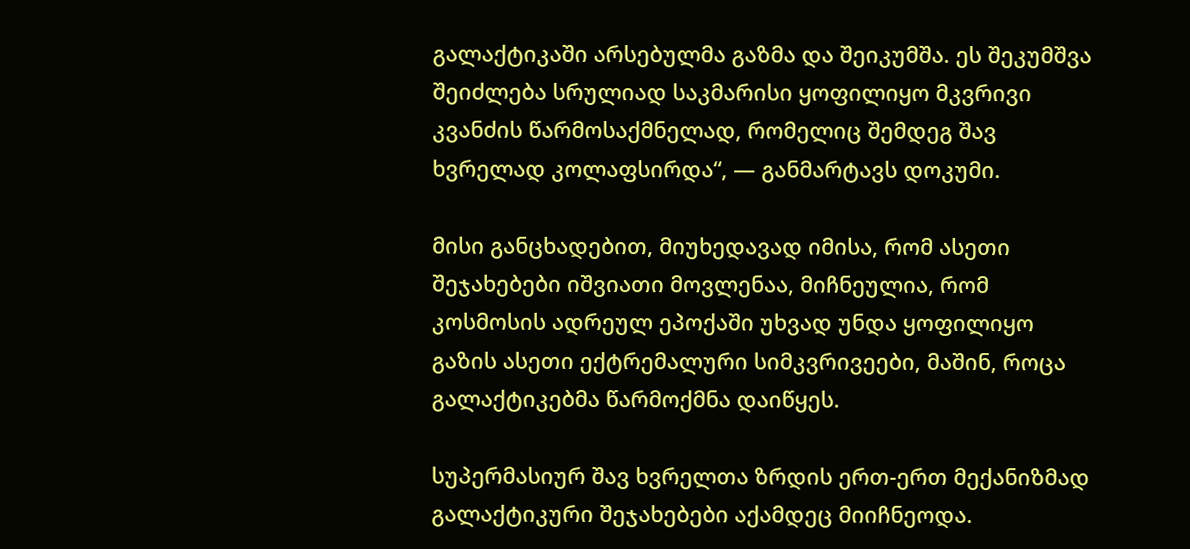გალაქტიკაში არსებულმა გაზმა და შეიკუმშა. ეს შეკუმშვა შეიძლება სრულიად საკმარისი ყოფილიყო მკვრივი კვანძის წარმოსაქმნელად, რომელიც შემდეგ შავ ხვრელად კოლაფსირდა“, — განმარტავს დოკუმი.

მისი განცხადებით, მიუხედავად იმისა, რომ ასეთი შეჯახებები იშვიათი მოვლენაა, მიჩნეულია, რომ კოსმოსის ადრეულ ეპოქაში უხვად უნდა ყოფილიყო გაზის ასეთი ექტრემალური სიმკვრივეები, მაშინ, როცა გალაქტიკებმა წარმოქმნა დაიწყეს.

სუპერმასიურ შავ ხვრელთა ზრდის ერთ-ერთ მექანიზმად გალაქტიკური შეჯახებები აქამდეც მიიჩნეოდა.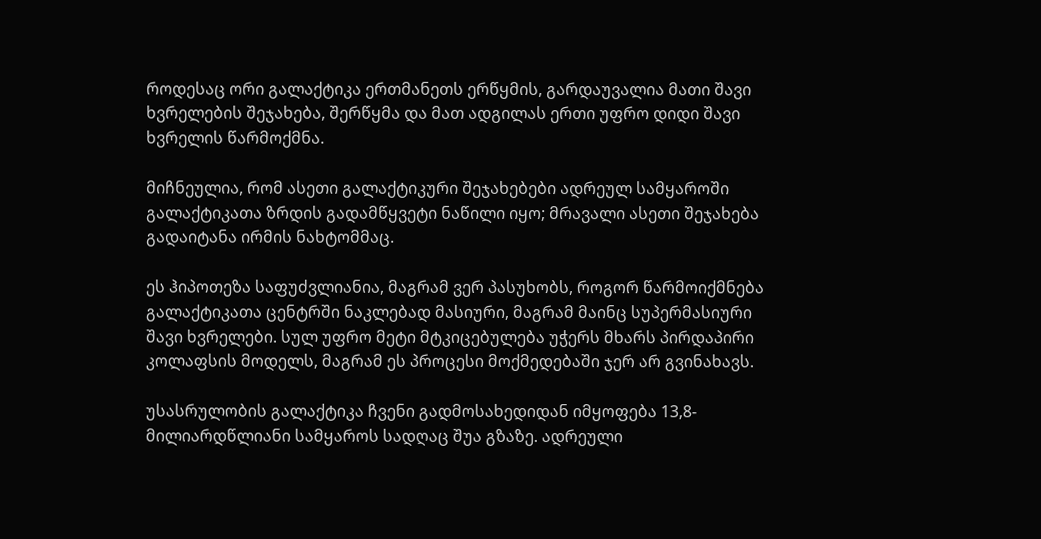როდესაც ორი გალაქტიკა ერთმანეთს ერწყმის, გარდაუვალია მათი შავი ხვრელების შეჯახება, შერწყმა და მათ ადგილას ერთი უფრო დიდი შავი ხვრელის წარმოქმნა.

მიჩნეულია, რომ ასეთი გალაქტიკური შეჯახებები ადრეულ სამყაროში გალაქტიკათა ზრდის გადამწყვეტი ნაწილი იყო; მრავალი ასეთი შეჯახება გადაიტანა ირმის ნახტომმაც.

ეს ჰიპოთეზა საფუძვლიანია, მაგრამ ვერ პასუხობს, როგორ წარმოიქმნება გალაქტიკათა ცენტრში ნაკლებად მასიური, მაგრამ მაინც სუპერმასიური შავი ხვრელები. სულ უფრო მეტი მტკიცებულება უჭერს მხარს პირდაპირი კოლაფსის მოდელს, მაგრამ ეს პროცესი მოქმედებაში ჯერ არ გვინახავს.

უსასრულობის გალაქტიკა ჩვენი გადმოსახედიდან იმყოფება 13,8-მილიარდწლიანი სამყაროს სადღაც შუა გზაზე. ადრეული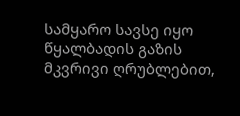სამყარო სავსე იყო წყალბადის გაზის მკვრივი ღრუბლებით,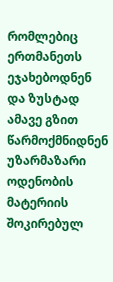რომლებიც ერთმანეთს ეჯახებოდნენ და ზუსტად ამავე გზით წარმოქმნიდნენ უზარმაზარი ოდენობის მატერიის შოკირებულ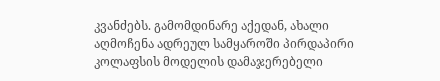კვანძებს. გამომდინარე აქედან, ახალი აღმოჩენა ადრეულ სამყაროში პირდაპირი კოლაფსის მოდელის დამაჯერებელი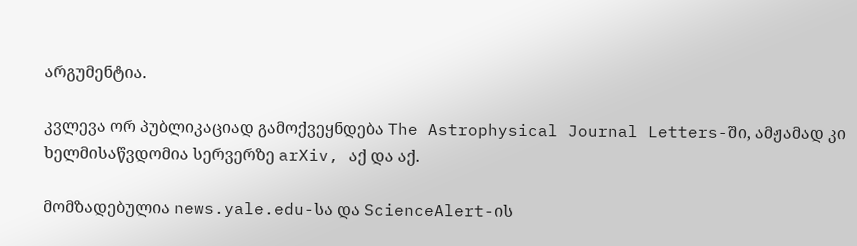არგუმენტია.

კვლევა ორ პუბლიკაციად გამოქვეყნდება The Astrophysical Journal Letters-ში, ამჟამად კი ხელმისაწვდომია სერვერზე arXiv, აქ და აქ.

მომზადებულია news.yale.edu-სა და ScienceAlert-ის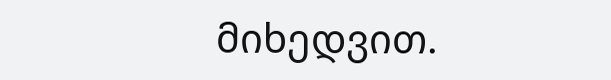მიხედვით.